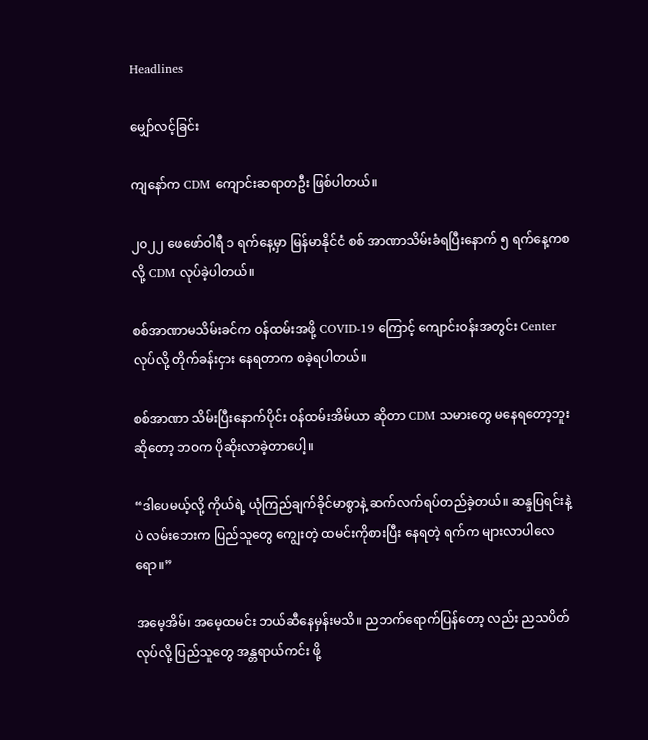Headlines

မျှော်လင့်ခြင်း

ကျနော်က CDM ကျောင်းဆရာတဦး ဖြစ်ပါတယ်။

၂၀၂၂ ဖေဖော်ဝါရီ ၁ ရက်နေ့မှာ မြန်မာနိုင်ငံ စစ် အာဏာသိမ်းခံရပြီးနောက် ၅ ရက်နေ့ကစလို့ CDM လုပ်ခဲ့ပါတယ်။

စစ်အာဏာမသိမ်းခင်က ဝန်ထမ်းအဖို့ COVID-19 ကြောင့် ကျောင်းဝန်းအတွင်း Center လုပ်လို့ တိုက်ခန်းငှား နေရတာက စခဲ့ရပါတယ်။

စစ်အာဏာ သိမ်းပြီးနောက်ပိုင်း ဝန်ထမ်းအိမ်ယာ ဆိုတာ CDM သမားတွေ မနေရတော့ဘူးဆိုတော့ ဘဝက ပိုဆိုးလာခဲ့တာပေါ့။

“ဒါပေမယ့်လို့ ကိုယ်ရဲ့ ယုံကြည်ချက်ခိုင်မာစွာနဲ့ ဆက်လက်ရပ်တည်ခဲ့တယ်။ ဆန္ဒပြရင်းနဲ့ပဲ လမ်းဘေးက ပြည်သူတွေ ကျွေးတဲ့ ထမင်းကိုစားပြီး နေရတဲ့ ရက်က များလာပါလေရော။”

အမေ့အိမ်၊ အမေ့ထမင်း ဘယ်ဆီနေမှန်းမသိ။ ညဘက်ရောက်ပြန်တော့ လည်း ညသပိတ် လုပ်လို့ ပြည်သူတွေ အန္တရာယ်ကင်း ဖို့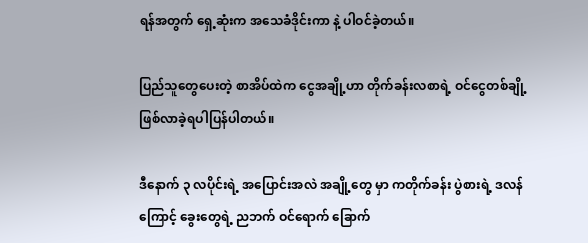ရန်အတွက် ရှေ့ဆုံးက အသေခံဒိုင်းကာ နဲ့ ပါဝင်ခဲ့တယ်။

ပြည်သူတွေပေးတဲ့ စာအိပ်ထဲက ငွေအချို့ဟာ တိုက်ခန်းလစာရဲ့ ဝင်ငွေတစ်ချို့ ဖြစ်လာခဲ့ရပါပြန်ပါတယ်။

ဒီနောက် ၃ လပိုင်းရဲ့ အပြောင်းအလဲ အချို့တွေ မှာ ကတိုက်ခန်း ပွဲစားရဲ့ ဒလန်ကြောင့် ခွေးတွေရဲ့ ညဘက် ဝင်ရောက် ခြောက်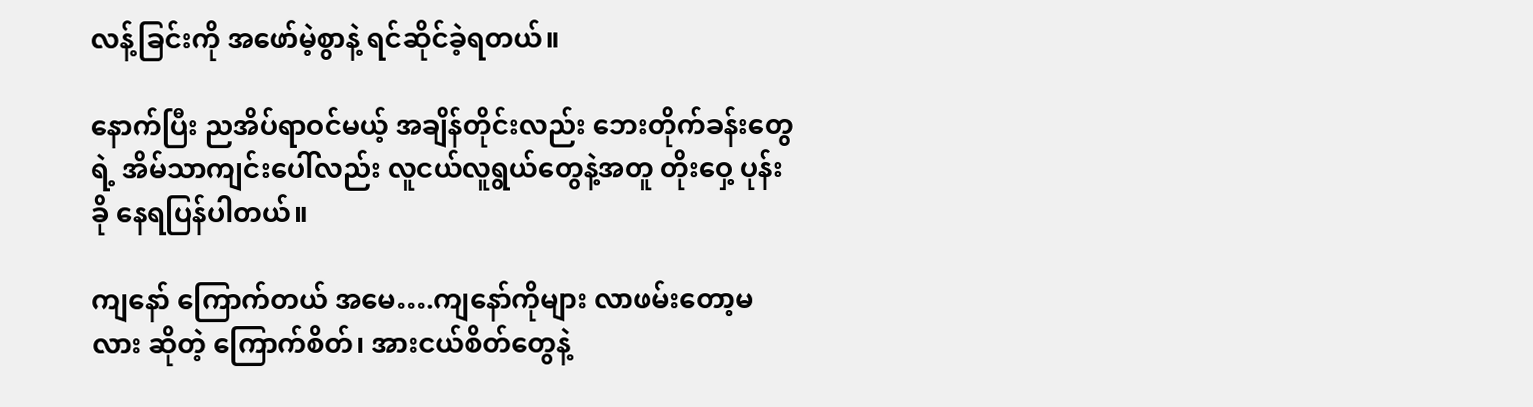လန့်ခြင်းကို အဖော်မဲ့စွာနဲ့ ရင်ဆိုင်ခဲ့ရတယ်။

နောက်ပြီး ညအိပ်ရာဝင်မယ့် အချိန်တိုင်းလည်း ဘေးတိုက်ခန်းတွေရဲ့ အိမ်သာကျင်းပေါ်လည်း လူငယ်လူရွယ်တွေနဲ့အတူ တိုးဝှေ့ ပုန်းခို နေရပြန်‌ပါတယ်။

ကျနော် ကြောက်တယ် အမေ….ကျနော်ကိုများ လာဖမ်းတော့မလား ဆိုတဲ့ ကြောက်စိတ်၊ အားငယ်စိတ်တွေနဲ့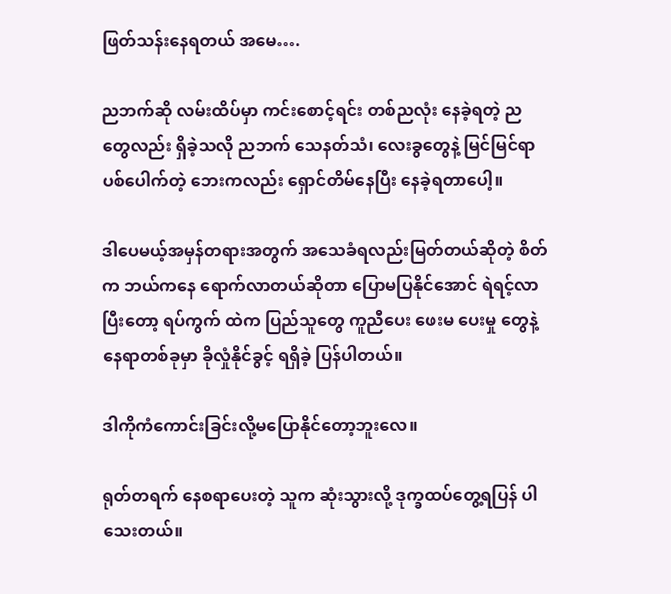ဖြတ်သန်းနေရတယ် အမေ….

ညဘက်ဆို လမ်းထိပ်မှာ ကင်းစောင့်ရင်း တစ်ညလုံး နေခဲ့ရတဲ့ ညတွေလည်း ရှိခဲ့သလို ညဘက် သေနတ်သံ၊ လေးခွတွေနဲ့ မြင်မြင်ရာ ပစ်ပေါက်တဲ့ ဘေးကလည်း ရှောင်တိမ်နေပြီး နေခဲ့ရတာပေါ့။

ဒါပေမယ့်အမှန်တရားအတွက် အသေခံရလည်းမြတ်တယ်ဆိုတဲ့ စိတ်က ဘယ်ကနေ ရောက်လာတယ်ဆိုတာ ပြောမပြနိုင်အောင် ရဲရင့်လာပြီးတော့ ရပ်ကွက် ထဲက ပြည်သူတွေ ကူညီပေး ဖေးမ ပေးမှု တွေနဲ့ နေရာတစ်ခုမှာ ခိုလှုံနိုင်ခွင့် ရရှိခဲ့ ပြန်ပါတယ်။

ဒါကိုကံကောင်းခြင်းလို့မပြောနိုင်‌တော့ဘူးလေ။

ရုတ်တရက် နေစရာပေးတဲ့ သူက ဆုံးသွားလို့ ဒုက္ခထပ်တွေ့ရပြန် ပါသေးတယ်။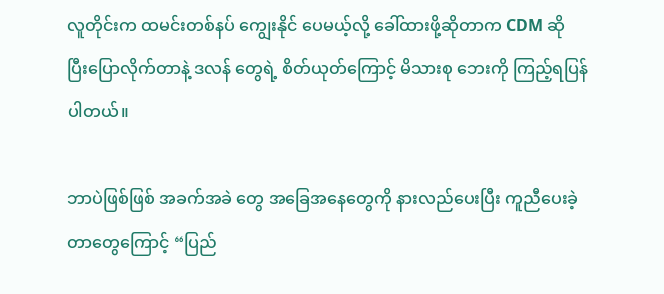လူတိုင်းက ထမင်းတစ်နပ် ကျွေးနိုင် ပေမယ့်လို့ ခေါ်ထားဖို့ဆိုတာက CDM ဆို ပြီးပြောလိုက်တာနဲ့ ဒလန် တွေရဲ့ စိတ်ယုတ်ကြောင့် မိသားစု ဘေးကို ကြည့်ရပြန်ပါတယ်။

ဘာပဲဖြစ်ဖြစ် အခက်အခဲ တွေ အခြေအနေတွေကို နားလည်ပေးပြီး ကူညီပေးခဲ့တာတွေကြောင့် “ပြည်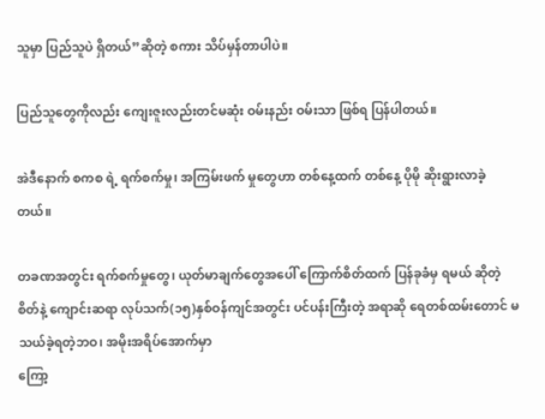သူမှာ ပြည်သူပဲ ရှိတယ်”ဆိုတဲ့ စကား သိပ်မှန်တာပါပဲ။

ပြည်သူတွေကိုလည်း ကျေးဇူးလည်းတင်မဆုံး ဝမ်းနည်း ဝမ်းသာ ဖြစ်ရ ပြန်ပါတယ်။

အဲဒီနောက် စကစ ရဲ့ ရက်စက်မှု၊ အကြမ်းဖက် မှုတွေဟာ တစ်နေ့ထက် တစ်နေ့ ပိုမို ဆိုးရွားလာခဲ့တယ်။

တခဏအတွင်း ရက်စက်မှုတွေ၊ ယုတ်မာချက်တွေအပေါ် ကြောက်စိတ်ထက် ပြန်ခုခံမှ ရမယ် ဆိုတဲ့ စိတ်နဲ့ ကျောင်းဆရာ လုပ်သက်(၁၅)နှစ်ဝန်ကျင်အတွင်း ပင်ပန်းကြီးတဲ့ အရာဆို ရေတစ်ထမ်းတောင် မသယ်ခဲ့ရတဲ့ဘဝ၊ အမိုးအရိပ်အောက်မှာ
ကြော့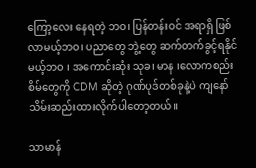ကြော့လေး နေရတဲ့ ဘဝ၊ ပြန်တန်းဝင် အရာရှိ ဖြစ်လာမယ့်ဘဝ၊ ပညာတွေ ဘွဲ့တွေ ဆက်တက်ခွင့်ရနိုင်မယ့်ဘဝ ၊ အကောင်းဆုံး သုခ၊ မာန ၊လောကစည်းစိမ်တွေကို CDM ဆိုတဲ့ ဂုဏ်ပုဒ်တစ်ခုနဲ့ပဲ ကျနော် သိမ်းဆည်းထားလိုက်ပါ‌တော့တယ်။

သာမာန်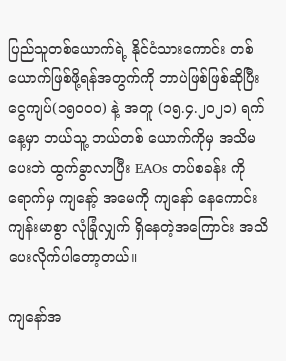ပြည်သူတစ်ယောက်ရဲ့ နိုင်ငံသားကောင်း တစ်ယောက်ဖြစ်ဖို့ရန်အတွက်ကို ဘာပဲဖြစ်ဖြစ်ဆိုပြီးငွေကျပ်(၁၅၀၀၀) နဲ့ အတူ (၁၅.၄.၂၀၂၁) ရက်နေ့မှာ ဘယ်သူ့ ဘယ်တစ် ယောက်ကိုမှ အသိမပေးဘဲ ထွက်ခွာလာပြီး EAOs တပ်စခန်း ကို ရောက်မှ ကျနော့် အမေကို ကျနော် နေကောင်း ကျန်းမာစွာ လုံခြုံလျှက် ရှိနေတဲ့အကြောင်း အသိပေးလိုက်ပါတော့တယ်။

ကျနော်အ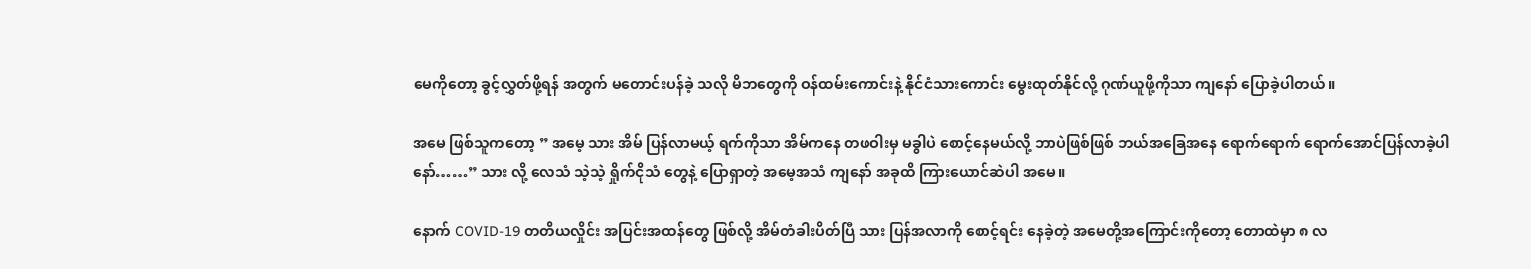မေကိုတော့ ခွင့်လွှတ်ဖို့ရန် အတွက် မတောင်းပန်ခဲ့ သလို မိဘတွေကို ဝန်ထမ်းကောင်းနဲ့ နိုင်ငံသားကောင်း မွေးထုတ်နိုင်လို့ ဂုဏ်ယူဖို့ကိုသာ ကျနော် ပြောခဲ့ပါတယ်။

အမေ ဖြစ်သူကတော့ ” အမေ့ သား အိမ် ပြန်လာမယ့် ရက်ကိုသာ အိမ်ကနေ တဖဝါးမှ မခွါပဲ စောင့်နေမယ်လို့ ဘာပဲဖြစ်ဖြစ် ဘယ်အခြေအနေ ရောက်ရောက် ရောက်အောင်ပြန်လာခဲ့ပါနော်……” သား လို့ လေသံ သဲ့သဲ့ ရှိုက်ငိုသံ တွေနဲ့ ပြောရှာတဲ့ အမေ့အသံ ကျနော် အခုထိ ကြားယောင်ဆဲပါ အမေ။

နောက် COVID-19 တတိယလှိုင်း အပြင်းအထန်တွေ ဖြစ်လို့ အိမ်တံခါးပိတ်ပြီ သား ပြန်အလာကို စောင့်ရင်း နေခဲ့တဲ့ အမေတို့အကြောင်းကိုတော့ တောထဲမှာ ၈ လ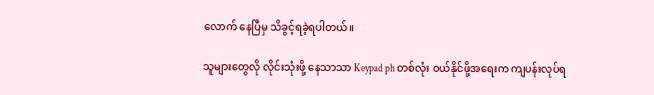လောက် နေပြီမှ သိခွင့်ရခဲ့ရပါတယ်။

သူများတွေလို လိုင်းသုံးဖို့ နေသာသာ Keypad ph တစ်လုံး ဝယ်နိုင်ဖို့အရေးက ကျပန်းလုပ်ရ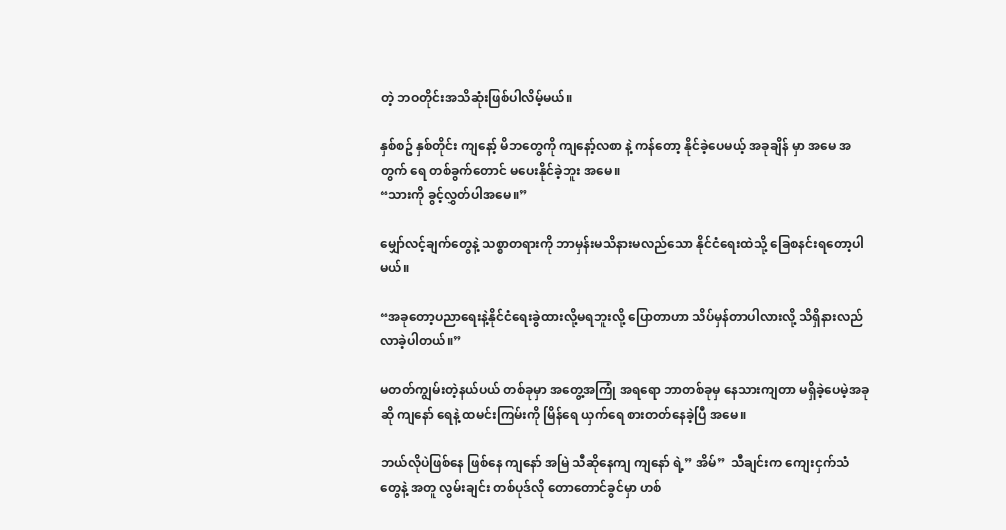တဲ့ ဘဝတိုင်းအသိဆုံးဖြစ်ပါလိမ့်မယ်။

နှစ်စဥ် နှစ်တိုင်း ကျနော့် မိဘတွေကို ကျနော့်လစာ နဲ့ ကန်တော့ နိုင်ခဲ့ပေမယ့် အခုချိန် မှာ အမေ အတွက် ရေ တစ်ခွက်တောင် မပေးနိုင်ခဲ့ဘူး အမေ။
“သားကို ခွင့်လွှတ်ပါအမေ။”

မျှော်လင့်ချက်တွေနဲ့ သစ္စာတရားကို ဘာမှန်းမသိနားမလည်သော နိုင်ငံရေးထဲသို့ ခြေစနင်းရတော့ပါမယ်။

“အခုတော့ပညာရေးနဲ့နိုင်ငံရေးခွဲထားလို့မရဘူးလို့ ပြောတာဟာ သိပ်မှန်တာပါလားလို့ သိရှိနားလည်လာခဲ့ပါတယ်။”

မတတ်ကျွမ်းတဲ့နယ်ပယ် တစ်ခုမှာ အတွေ့အကြုံ အရရော ဘာတစ်ခုမှ နေသားကျတာ မရှိခဲ့ပေမဲ့အခုဆို ကျနော် ရေနဲ့ ထမင်းကြမ်းကို မြိန်ရေ ယှက်ရေ စားတတ်နေခဲ့ပြီ အမေ။

ဘယ်လိုပဲဖြစ်နေ ဖြစ်နေ ကျနော် အမြဲ သီဆိုနေကျ ကျနော် ရဲ့” အိမ်”  သီချင်းက ကျေးငှက်သံ တွေနဲ့ အတူ လွမ်းချင်း တစ်ပုဒ်လို တောတောင်ခွင်မှာ ဟစ်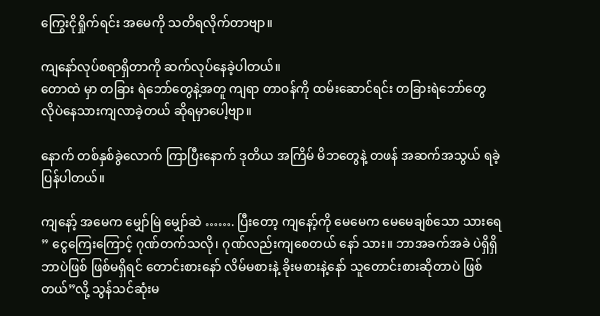ကြွေးငိုရှိုက်ရင်း အမေကို သတိရလိုက်တာဗျာ။

ကျနော်လုပ်စရာရှိတာကို ဆက်လုပ်နေခဲ့ပါတယ်။
တောထဲ မှာ တခြား ရဲဘော်တွေနဲ့အတူ ကျရာ တာဝန်ကို ထမ်းဆောင်ရင်း တခြားရဲဘော်တွေ
လိုပဲနေသားကျလာခဲ့တယ် ဆိုရမှာပေါ့ဗျာ။

နောက် တစ်နှစ်ခွဲလောက် ကြာပြီးနောက် ဒုတိယ အကြိမ် မိဘတွေနဲ့ တဖန် အဆက်အသွယ် ရခဲ့ပြန်ပါတယ်။

ကျနော့် အမေက မျှော်မြဲ မျှော်ဆဲ ……. ပြီးတော့ ကျနော့်ကို မေမေက မေမေချစ်သော သားရေ ” ငွေကြေးကြောင့် ဂုဏ်တက်သလို၊ ဂုဏ်လည်းကျစေတယ် နော် သား။ ဘာအခက်အခဲ ပဲရှိရှိ ဘာပဲဖြစ် ဖြစ်မရှိရင် တောင်းစားနော် လိမ်မစားနဲ့ ခိုးမစားနဲ့နော် သူတောင်းစားဆိုတာပဲ ဖြစ်တယ်”လို့ သွန်သင်ဆုံးမ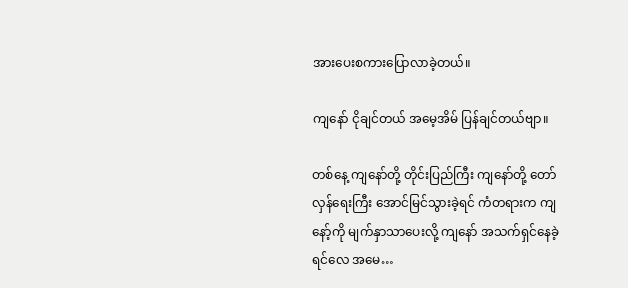အား‌ပေးစကားပြောလာခဲ့တယ်။

ကျနော် ငိုချင်တယ် အမေ့အိမ် ပြန်ချင်တယ်ဗျာ။

တစ်နေ့ ကျနော်တို့ တိုင်းပြည်ကြီး ကျနော်တို့ တော်လှန်ရေးကြီး အောင်မြင်သွားခဲ့ရင် ကံတရားက ကျနော့်ကို မျက်နှာသာပေးလို့ ကျနော် အသက်ရှင်နေခဲ့ရင်လေ အမေ…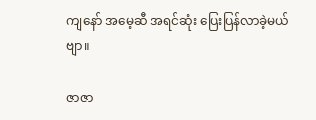ကျနော် အမေ့ဆီ အရင်ဆုံး ပြေးပြန်လာခဲ့မယ်ဗျာ။

ဇာဇာ